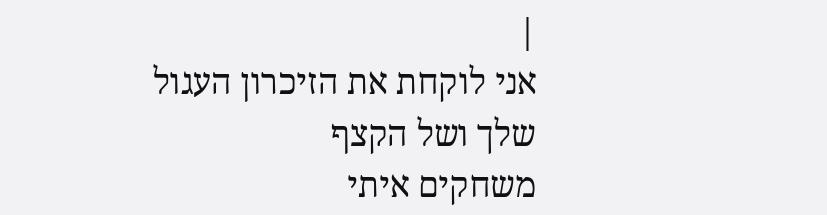|
אני לוקחת את הזיכרון העגול
שלך ושל הקצף
משחקים איתי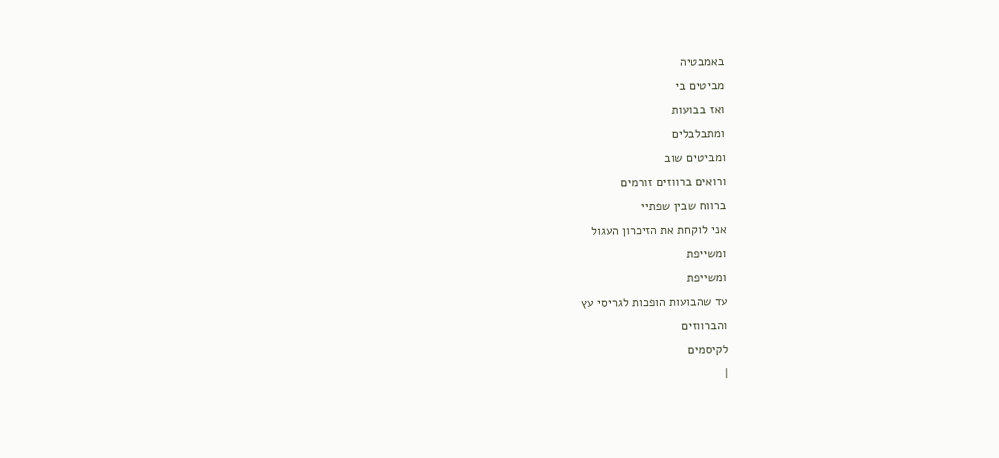באמבטיה
מביטים בי
ואז בבועות
ומתבלבלים
ומביטים שוב
ורואים ברווזים זורמים
ברווח שבין שפתיי
אני לוקחת את הזיכרון העגול
ומשייפת
ומשייפת
עד שהבועות הופכות לגריסי עץ
והברווזים
לקיסמים
|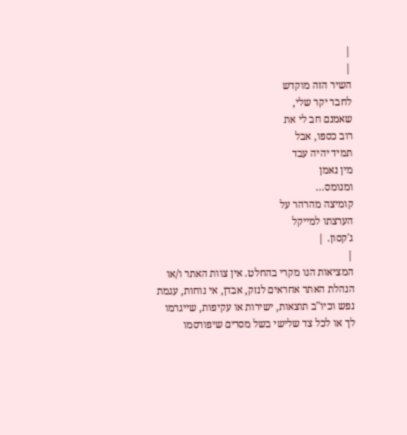|
|
השיר הזה מוקדש
לחבר יקר שלי,
שאמנם חב לי את
רוב כספו, אבל
תמיד יהיה עבד
מין נאמן
ומנומס...
קומיצה מהרהר על
הערצתו למייקל
ג'קסון. |
|
המציאות הנו מקרי בהחלט. אין צוות האתר ו/או
הנהלת האתר אחראים לנזק, אבדן, אי נוחות, עגמת
נפש וכיו''ב תוצאות, ישירות או עקיפות, שייגרמו
לך או לכל צד שלישי בשל מסרים שיפורסמו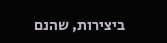ביצירות, שהנם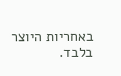באחריות היוצר בלבד.